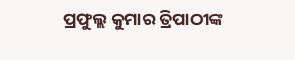ପ୍ରଫୁଲ୍ଲ କୁମାର ତ୍ରିପାଠୀଙ୍କ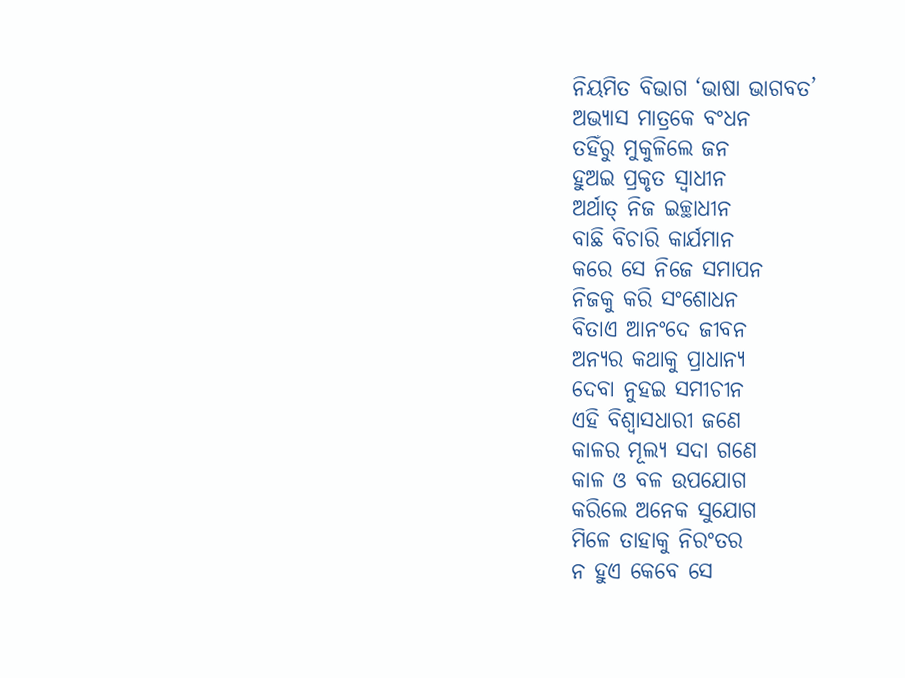ନିୟମିତ ବିଭାଗ ‘ଭାଷା ଭାଗବତ’
ଅଭ୍ୟାସ ମାତ୍ରକେ ବଂଧନ
ତହିଁରୁ ମୁକୁଳିଲେ ଜନ
ହୁଅଇ ପ୍ରକୃତ ସ୍ବାଧୀନ
ଅର୍ଥାତ୍ ନିଜ ଇଚ୍ଛାଧୀନ
ବାଛି ବିଚାରି କାର୍ଯମାନ
କରେ ସେ ନିଜେ ସମାପନ
ନିଜକୁ କରି ସଂଶୋଧନ
ବିତାଏ ଆନଂଦେ ଜୀବନ
ଅନ୍ୟର କଥାକୁ ପ୍ରାଧାନ୍ୟ
ଦେବା ନୁହଇ ସମୀଚୀନ
ଏହି ବିଶ୍ବାସଧାରୀ ଜଣେ
କାଳର ମୂଲ୍ୟ ସଦା ଗଣେ
କାଳ ଓ ବଳ ଉପଯୋଗ
କରିଲେ ଅନେକ ସୁଯୋଗ
ମିଳେ ତାହାକୁ ନିରଂତର
ନ ହୁଏ କେବେ ସେ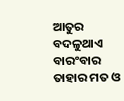ଆତୁର
ବଦଳୁଥାଏ ବାରଂବାର
ତାହାର ମତ ଓ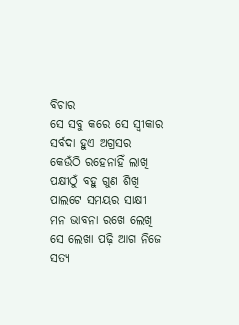ବିଚାର
ସେ ସବୁ କରେ ସେ ସ୍ବୀକାର
ସର୍ବଦା ହୁଏ ଅଗ୍ରସର
କେଉଁଠି ରହେନାହିଁ ଲାଖି
ପକ୍ଷୀଠୁଁ ବହୁ ଗୁଣ ଶିଖି
ପାଲଟେ ସମୟର ସାକ୍ଷୀ
ମନ ଭାବନା ରଖେ ଲେଖି
ସେ ଲେଖା ପଢ଼ି ଆଗ ନିଜେ
ସତ୍ୟ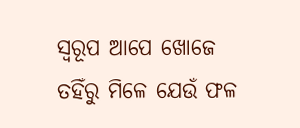ସ୍ବରୂପ ଆପେ ଖୋଜେ
ତହିଁରୁ ମିଳେ ଯେଉଁ ଫଳ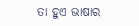ତା ହୁଏ ଭାଷାର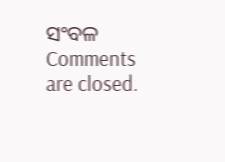ସଂବଳ
Comments are closed.